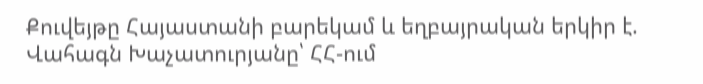Քուվեյթը Հայաստանի բարեկամ և եղբայրական երկիր է. Վահագն Խաչատուրյանը՝ ՀՀ-ում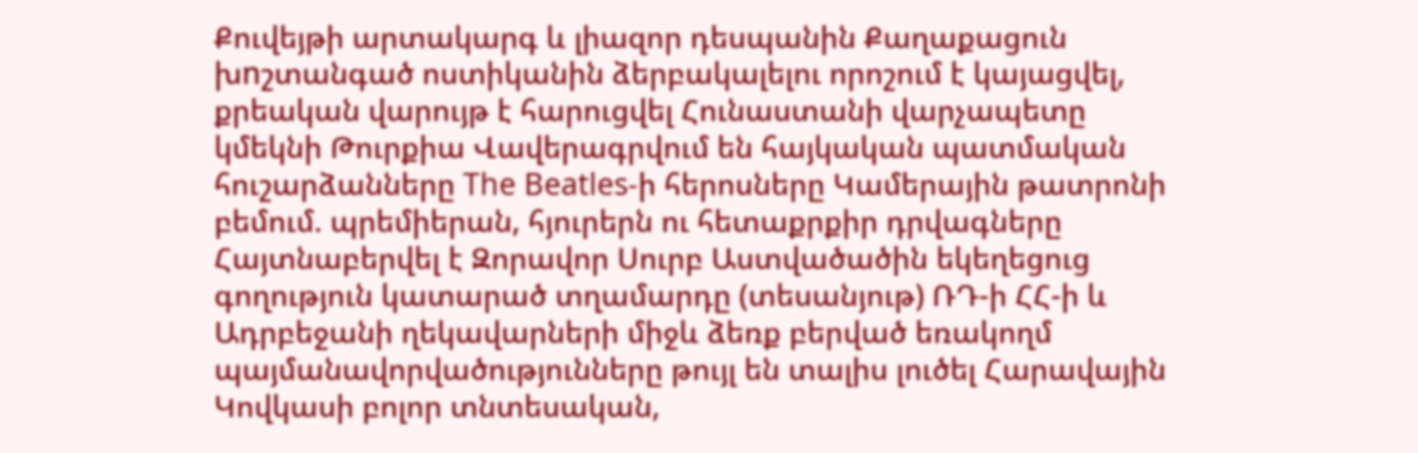Քուվեյթի արտակարգ և լիազոր դեսպանին Քաղաքացուն խnշտանգած ոստիկանին ձերբակալելու որոշում է կայացվել, քրեական վարույթ է հարուցվել Հունաստանի վարչապետը կմեկնի Թուրքիա Վավերագրվում են հայկական պատմական հուշարձանները The Beatles-ի հերոսները Կամերային թատրոնի բեմում. պրեմիերան, հյուրերն ու հետաքրքիր դրվագները Հայտնաբերվել է Զորավոր Սուրբ Աստվածածին եկեղեցուց գողություն կատարած տղամարդը (տեսանյութ) ՌԴ-ի ՀՀ-ի և Ադրբեջանի ղեկավարների միջև ձեռք բերված եռակողմ պայմանավորվածությունները թույլ են տալիս լուծել Հարավային Կովկասի բոլոր տնտեսական,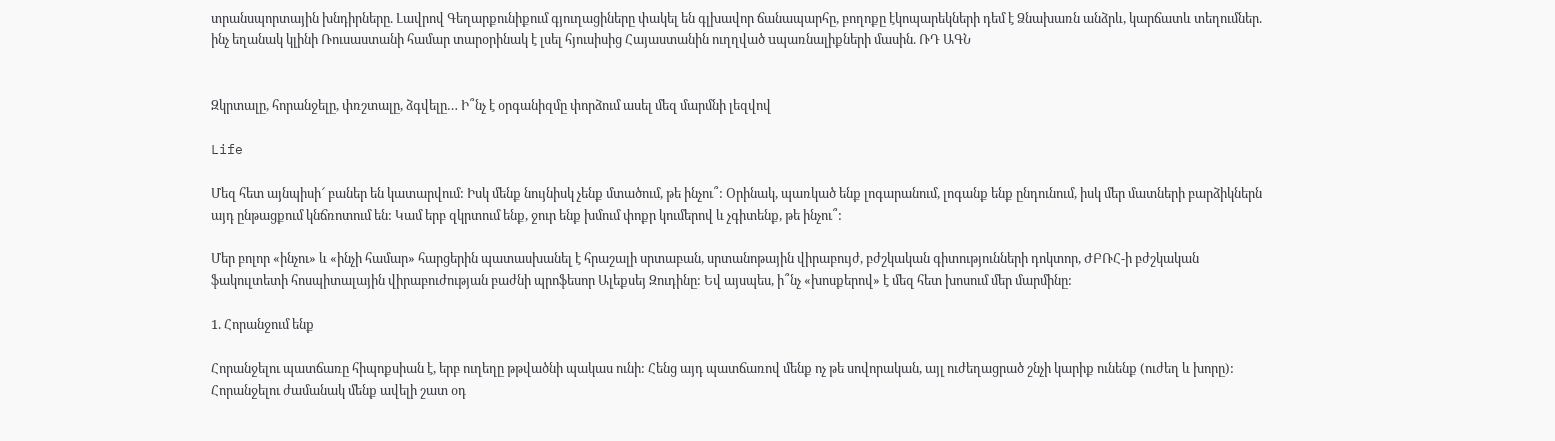տրանսպորտային խնդիրները. Լավրով Գեղարքունիքում գյուղացիները փակել են գլխավոր ճանապարհը, բողոքը էկոպարեկների դեմ է Ձնախառն անձրև, կարճատև տեղումներ. ինչ եղանակ կլինի Ռուսաստանի համար տարօրինակ է լսել հյուսիսից Հայաստանին ուղղված uպառնալիքների մասին. ՌԴ ԱԳՆ


Զկրտալը, հորանջելը, փռշտալը, ձգվելը… Ի՞նչ է օրգանիզմը փորձում ասել մեզ մարմնի լեզվով

Life

Մեզ հետ այնպիսի՜ բաներ են կատարվում: Իսկ մենք նույնիսկ չենք մտածում, թե ինչու՞: Օրինակ, պառկած ենք լոգարանում, լոգանք ենք ընդունում, իսկ մեր մատների բարձիկներն այդ ընթացքում կնճռոտում են: Կամ երբ զկրտում ենք, ջուր ենք խմում փոքր կումերով և չգիտենք, թե ինչու՞:

Մեր բոլոր «ինչու» և «ինչի համար» հարցերին պատասխանել է հրաշալի սրտաբան, սրտանոթային վիրաբույժ, բժշկական գիտությունների դոկտոր, ԺԲՌՀ-ի բժշկական ֆակուլտետի հոսպիտալային վիրաբուժության բաժնի պրոֆեսոր Ալեքսեյ Զուդինը: Եվ այսպես, ի՞նչ «խոսքերով» է մեզ հետ խոսում մեր մարմինը:

1. Հորանջում ենք

Հորանջելու պատճառը հիպոքսիան է, երբ ուղեղը թթվածնի պակաս ունի: Հենց այդ պատճառով մենք ոչ թե սովորական, այլ ուժեղացրած շնչի կարիք ունենք (ուժեղ և խորը): Հորանջելու ժամանակ մենք ավելի շատ օդ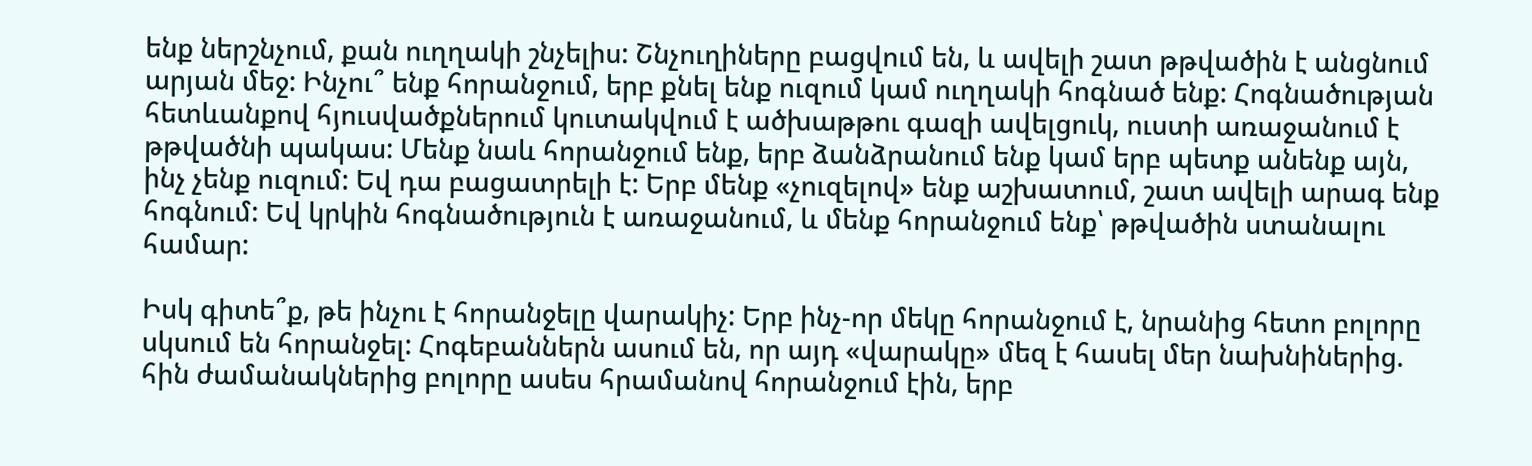ենք ներշնչում, քան ուղղակի շնչելիս: Շնչուղիները բացվում են, և ավելի շատ թթվածին է անցնում արյան մեջ: Ինչու՞ ենք հորանջում, երբ քնել ենք ուզում կամ ուղղակի հոգնած ենք: Հոգնածության հետևանքով հյուսվածքներում կուտակվում է ածխաթթու գազի ավելցուկ, ուստի առաջանում է թթվածնի պակաս: Մենք նաև հորանջում ենք, երբ ձանձրանում ենք կամ երբ պետք անենք այն, ինչ չենք ուզում: Եվ դա բացատրելի է: Երբ մենք «չուզելով» ենք աշխատում, շատ ավելի արագ ենք հոգնում: Եվ կրկին հոգնածություն է առաջանում, և մենք հորանջում ենք՝ թթվածին ստանալու համար:

Իսկ գիտե՞ք, թե ինչու է հորանջելը վարակիչ: Երբ ինչ-որ մեկը հորանջում է, նրանից հետո բոլորը սկսում են հորանջել: Հոգեբաններն ասում են, որ այդ «վարակը» մեզ է հասել մեր նախնիներից. հին ժամանակներից բոլորը ասես հրամանով հորանջում էին, երբ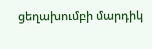ցեղախումբի մարդիկ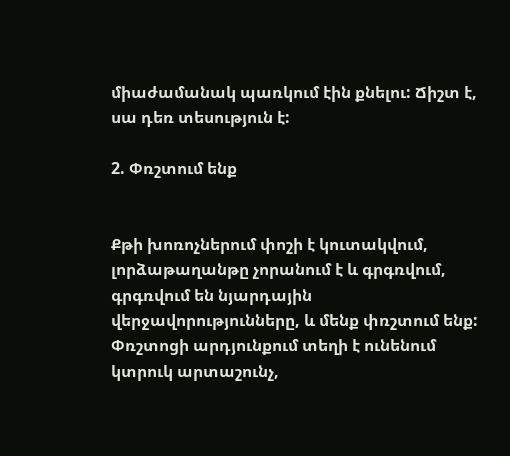միաժամանակ պառկում էին քնելու: Ճիշտ է, սա դեռ տեսություն է:

2. Փռշտում ենք


Քթի խոռոչներում փոշի է կուտակվում, լորձաթաղանթը չորանում է և գրգռվում, գրգռվում են նյարդային վերջավորությունները, և մենք փռշտում ենք: Փռշտոցի արդյունքում տեղի է ունենում կտրուկ արտաշունչ,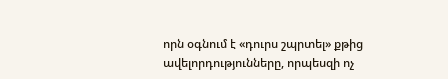որն օգնում է «դուրս շպրտել» քթից ավելորդությունները, որպեսզի ոչ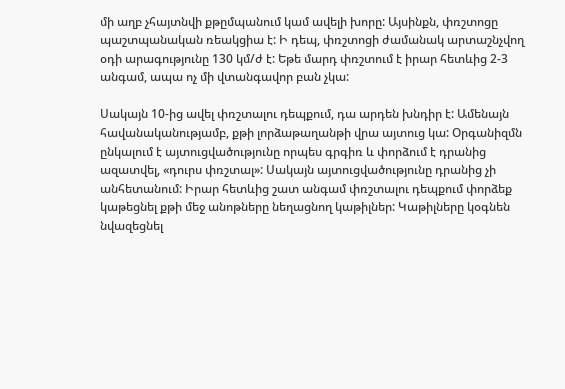մի աղբ չհայտնվի քթըմպանում կամ ավելի խորը: Այսինքն, փռշտոցը պաշտպանական ռեակցիա է: Ի դեպ, փռշտոցի ժամանակ արտաշնչվող օդի արագությունը 130 կմ/ժ է: Եթե մարդ փռշտում է իրար հետևից 2-3 անգամ, ապա ոչ մի վտանգավոր բան չկա:

Սակայն 10-ից ավել փռշտալու դեպքում, դա արդեն խնդիր է: Ամենայն հավանականությամբ, քթի լորձաթաղանթի վրա այտուց կա: Օրգանիզմն ընկալում է այտուցվածությունը որպես գրգիռ և փորձում է դրանից ազատվել, «դուրս փռշտալ»: Սակայն այտուցվածությունը դրանից չի անհետանում: Իրար հետևից շատ անգամ փռշտալու դեպքում փորձեք կաթեցնել քթի մեջ անոթները նեղացնող կաթիլներ: Կաթիլները կօգնեն նվազեցնել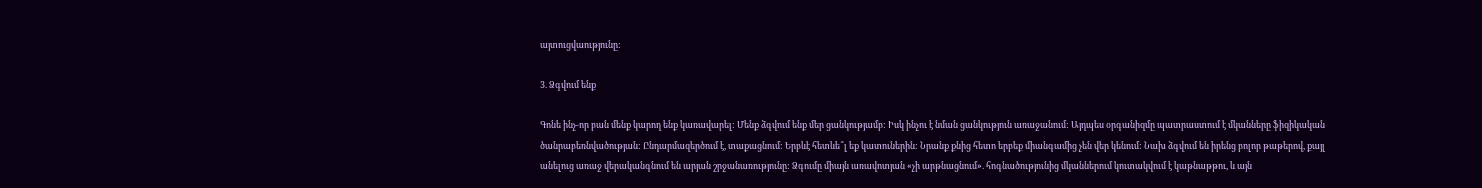այտուցվաությունը:

3. Ձգվում ենք

Գոնե ինչ-որ բան մենք կարող ենք կառավարել: Մենք ձգվում ենք մեր ցանկությամբ: Իսկ ինչու է նման ցանկություն առաջանում: Այդպես օրգանիզմը պատրաստում է մկանները ֆիզիկական ծանրաբեռնվածության: Ընդարմազերծում է, տաքացնում: Երբևէ հետևե՞լ եք կատուներին: Նրանք քնից հետո երբեք միանգամից չեն վեր կենում: Նախ ձգվում են իրենց բոլոր թաթերով, քայլ անելուց առաջ վերականգնում են արյան շրջանառությունը: Ձգումը միայն առավոտյան «չի արթնացնում». հոգնածությունից մկաններում կուտակվում է կաթնաթթու, և այն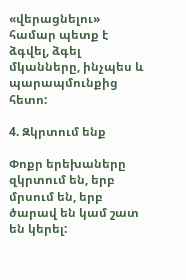«վերացնելու» համար պետք է ձգվել, ձգել մկանները, ինչպես և պարապմունքից հետո:

4. Զկրտում ենք

Փոքր երեխաները զկրտում են, երբ մրսում են, երբ ծարավ են կամ շատ են կերել: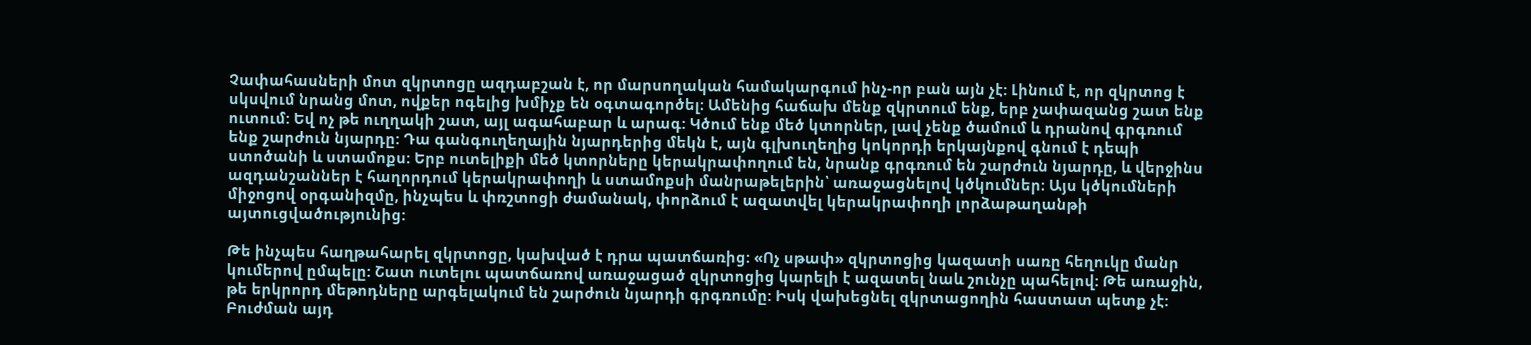Չափահասների մոտ զկրտոցը ազդաբշան է, որ մարսողական համակարգում ինչ-որ բան այն չէ: Լինում է, որ զկրտոց է սկսվում նրանց մոտ, ովքեր ոգելից խմիչք են օգտագործել։ Ամենից հաճախ մենք զկրտում ենք, երբ չափազանց շատ ենք ուտում: Եվ ոչ թե ուղղակի շատ, այլ ագահաբար և արագ: Կծում ենք մեծ կտորներ, լավ չենք ծամում և դրանով գրգռում ենք շարժուն նյարդը: Դա գանգուղեղային նյարդերից մեկն է, այն գլխուղեղից կոկորդի երկայնքով գնում է դեպի ստոծանի և ստամոքս: Երբ ուտելիքի մեծ կտորները կերակրափողում են, նրանք գրգռում են շարժուն նյարդը, և վերջինս ազդանշաններ է հաղորդում կերակրափողի և ստամոքսի մանրաթելերին՝ առաջացնելով կծկումներ։ Այս կծկումների միջոցով օրգանիզմը, ինչպես և փռշտոցի ժամանակ, փորձում է ազատվել կերակրափողի լորձաթաղանթի այտուցվածությունից:

Թե ինչպես հաղթահարել զկրտոցը, կախված է դրա պատճառից: «Ոչ սթափ» զկրտոցից կազատի սառը հեղուկը մանր կումերով ըմպելը: Շատ ուտելու պատճառով առաջացած զկրտոցից կարելի է ազատել նաև շունչը պահելով: Թե առաջին, թե երկրորդ մեթոդները արգելակում են շարժուն նյարդի գրգռումը: Իսկ վախեցնել զկրտացողին հաստատ պետք չէ: Բուժման այդ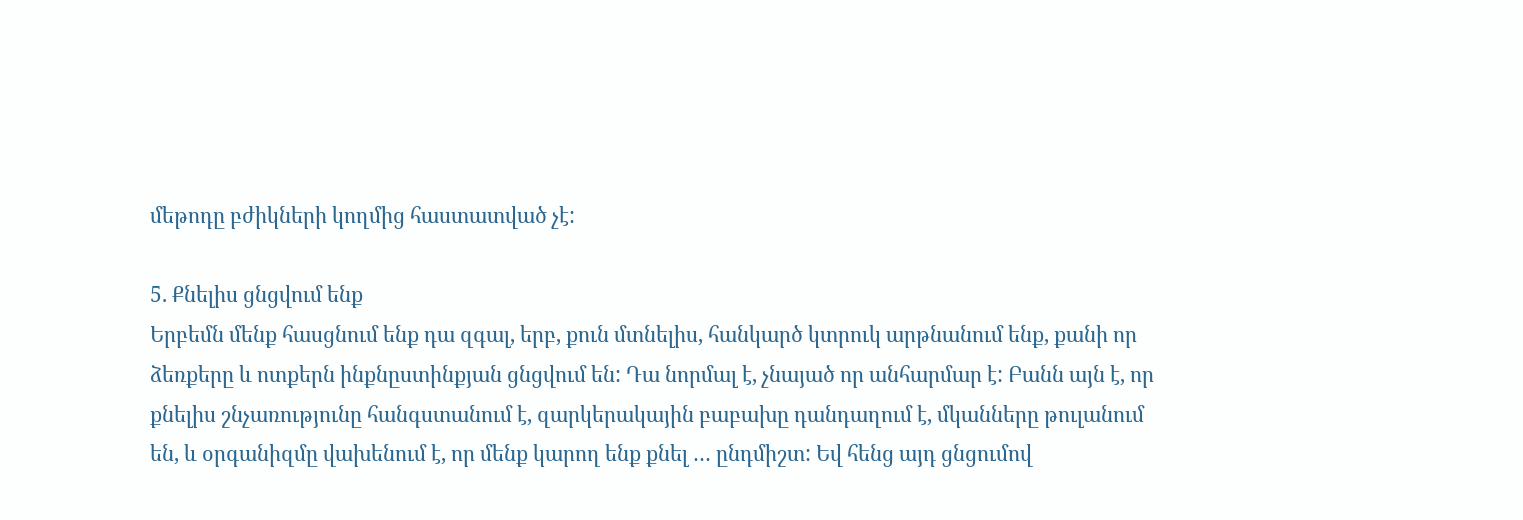մեթոդը բժիկների կողմից հաստատված չէ:

5. Քնելիս ցնցվում ենք
Երբեմն մենք հասցնում ենք դա զգալ, երբ, քուն մտնելիս, հանկարծ կտրուկ արթնանում ենք, քանի որ ձեռքերը և ոտքերն ինքնըստինքյան ցնցվում են: Դա նորմալ է, չնայած որ անհարմար է: Բանն այն է, որ քնելիս շնչառությունը հանգստանում է, զարկերակային բաբախը դանդաղում է, մկանները թուլանում են, և օրգանիզմը վախենում է, որ մենք կարող ենք քնել … ընդմիշտ: Եվ հենց այդ ցնցումով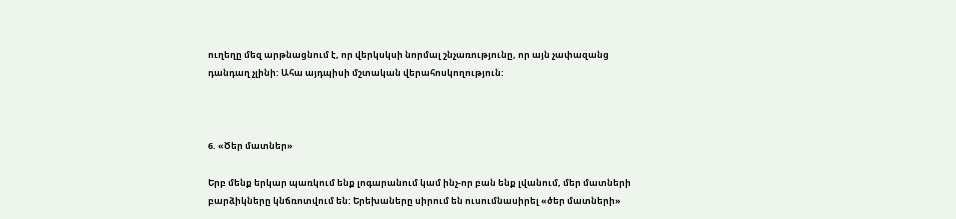ուղեղը մեզ արթնացնում է, որ վերկսկսի նորմալ շնչառությունը, որ այն չափազանց դանդաղ չլինի: Ահա այդպիսի մշտական վերահոսկողություն:



6. «Ծեր մատներ»

Երբ մենք երկար պառկում ենք լոգարանում կամ ինչ-որ բան ենք լվանում, մեր մատների բարձիկները կնճռոտվում են: Երեխաները սիրում են ուսումնասիրել «ծեր մատների»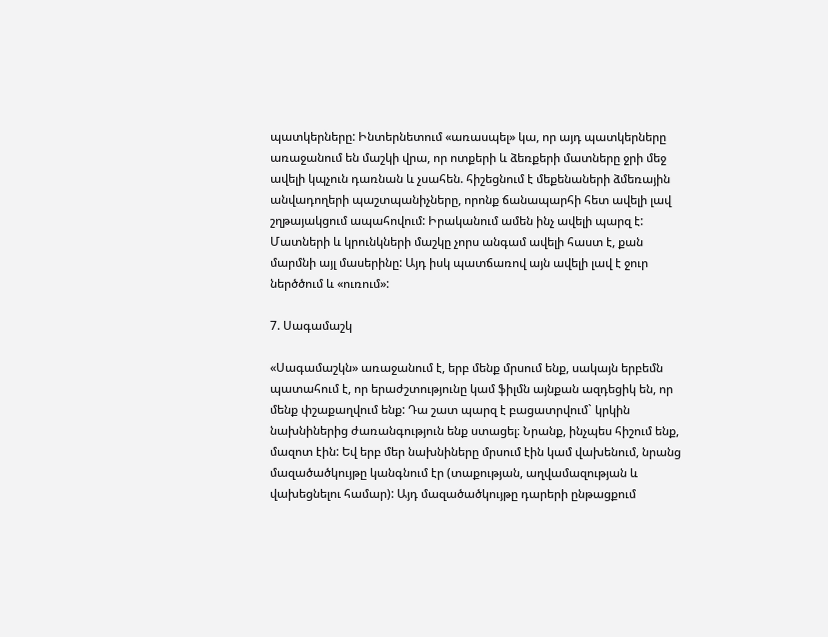պատկերները: Ինտերնետում «առասպել» կա, որ այդ պատկերները առաջանում են մաշկի վրա, որ ոտքերի և ձեռքերի մատները ջրի մեջ ավելի կպչուն դառնան և չսահեն. հիշեցնում է մեքենաների ձմեռային անվադողերի պաշտպանիչները, որոնք ճանապարհի հետ ավելի լավ շղթայակցում ապահովում: Իրականում ամեն ինչ ավելի պարզ է: Մատների և կրունկների մաշկը չորս անգամ ավելի հաստ է, քան մարմնի այլ մասերինը: Այդ իսկ պատճառով այն ավելի լավ է ջուր ներծծում և «ուռում»:

7. Սագամաշկ

«Սագամաշկն» առաջանում է, երբ մենք մրսում ենք, սակայն երբեմն պատահում է, որ երաժշտությունը կամ ֆիլմն այնքան ազդեցիկ են, որ մենք փշաքաղվում ենք: Դա շատ պարզ է բացատրվում` կրկին նախնիներից ժառանգություն ենք ստացել։ Նրանք, ինչպես հիշում ենք, մազոտ էին: Եվ երբ մեր նախնիները մրսում էին կամ վախենում, նրանց մազածածկույթը կանգնում էր (տաքության, աղվամազության և վախեցնելու համար): Այդ մազածածկույթը դարերի ընթացքում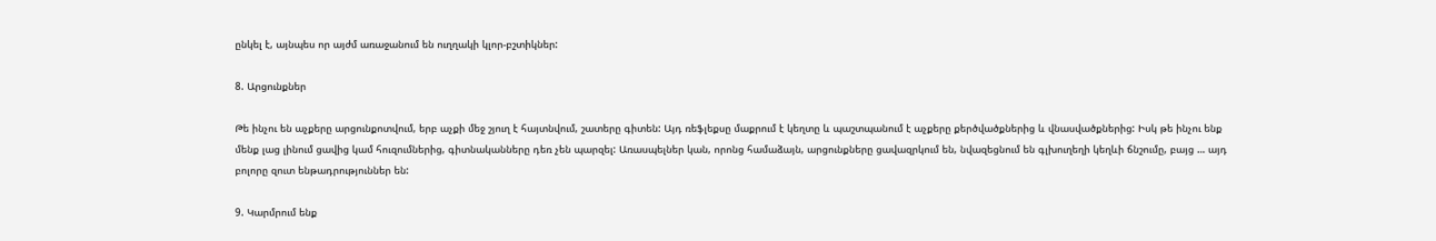ընկել է, այնպես որ այժմ առաջանում են ուղղակի կլոր-բշտիկներ:

8. Արցունքներ

Թե ինչու են աչքերը արցունքոտվում, երբ աչքի մեջ շյուղ է հայտնվում, շատերը գիտեն: Այդ ռեֆլեքսը մաքրում է կեղտը և պաշտպանում է աչքերը քերծվածքներից և վնասվածքներից: Իսկ թե ինչու ենք մենք լաց լինում ցավից կամ հուզումներից, գիտնականները դեռ չեն պարզել: Առասպելներ կան, որոնց համաձայն, արցունքները ցավազրկում են, նվազեցնում են գլխուղեղի կեղևի ճնշումը, բայց … այդ բոլորը զուտ ենթադրություններ են:

9. Կարմրում ենք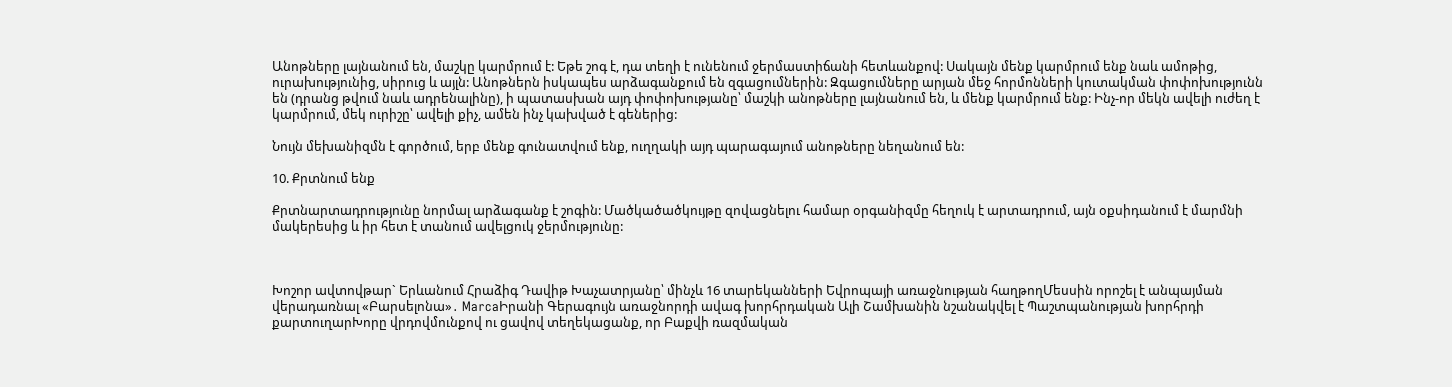Անոթները լայնանում են, մաշկը կարմրում է: Եթե շոգ է, դա տեղի է ունենում ջերմաստիճանի հետևանքով: Սակայն մենք կարմրում ենք նաև ամոթից, ուրախությունից, սիրուց և այլն: Անոթներն իսկապես արձագանքում են զգացումներին: Զգացումները արյան մեջ հորմոնների կուտակման փոփոխությունն են (դրանց թվում նաև ադրենալինը), ի պատասխան այդ փոփոխությանը՝ մաշկի անոթները լայնանում են, և մենք կարմրում ենք: Ինչ-որ մեկն ավելի ուժեղ է կարմրում, մեկ ուրիշը՝ ավելի քիչ, ամեն ինչ կախված է գեներից:

Նույն մեխանիզմն է գործում, երբ մենք գունատվում ենք, ուղղակի այդ պարագայում անոթները նեղանում են:

10. Քրտնում ենք

Քրտնարտադրությունը նորմալ արձագանք է շոգին: Մածկածածկույթը զովացնելու համար օրգանիզմը հեղուկ է արտադրում, այն օքսիդանում է մարմնի մակերեսից և իր հետ է տանում ավելցուկ ջերմությունը:



Խոշոր ավտովթար` Երևանում Հրաձիգ Դավիթ Խաչատրյանը՝ մինչև 16 տարեկանների Եվրոպայի առաջնության հաղթողՄեսսին որոշել է անպայման վերադառնալ «Բարսելոնա»․ MarcaԻրանի Գերագույն առաջնորդի ավագ խորհրդական Ալի Շամխանին նշանակվել է Պաշտպանության խորհրդի քարտուղարԽորը վրդովմունքով ու ցավով տեղեկացանք, որ Բաքվի ռազմական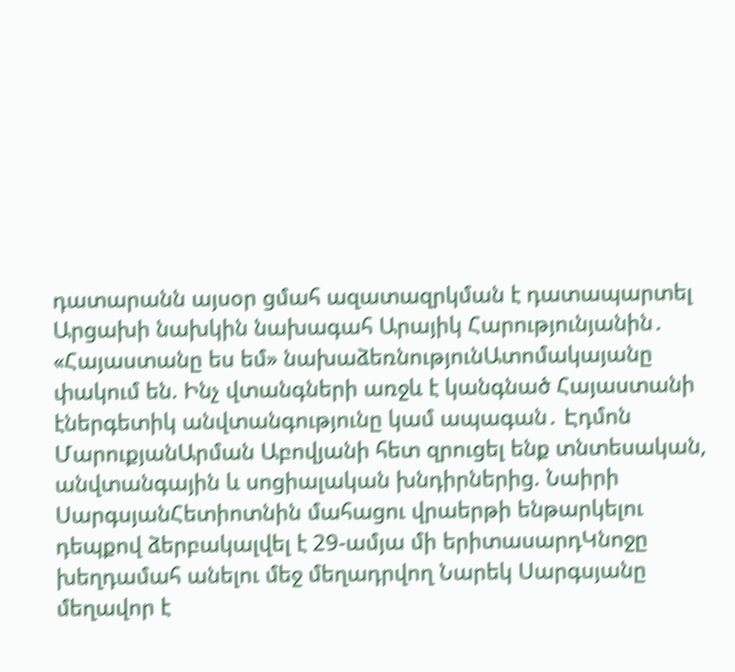դատարանն այսօր ցմահ ազատազրկման է դատապարտել Արցախի նախկին նախագահ Արայիկ Հարությունյանին․ «Հայաստանը ես եմ» նախաձեռնությունԱտոմակայանը փակում են. Ինչ վտանգների առջև է կանգնած Հայաստանի էներգետիկ անվտանգությունը կամ ապագան․ Էդմոն ՄարուքյանԱրման Աբովյանի հետ զրուցել ենք տնտեսական, անվտանգային և սոցիալական խնդիրներից. Նաիրի ՍարգսյանՀետիոտնին մահացու վրաերթի ենթարկելու դեպքով ձերբակալվել է 29-ամյա մի երիտասարդԿնոջը խեղդամահ անելու մեջ մեղադրվող Նարեկ Սարգսյանը մեղավոր է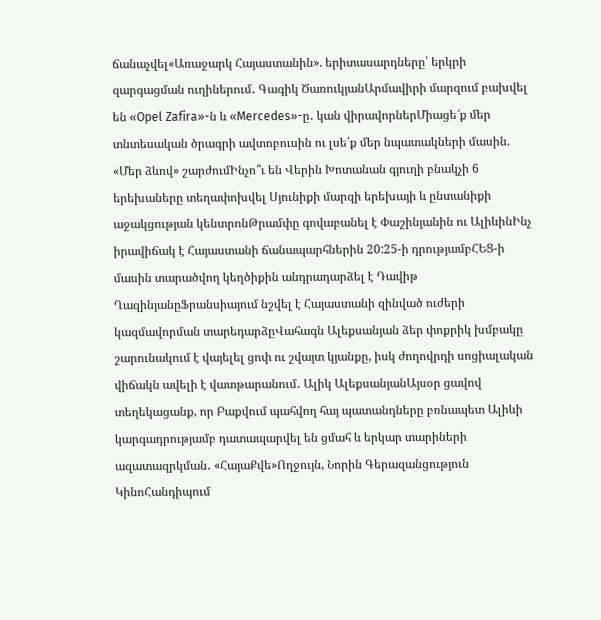ճանաչվել«Առաջարկ Հայաստանին». երիտասարդները՝ երկրի զարգացման ուղիներում․ Գագիկ ԾառուկյանԱրմավիրի մարզում բախվել են «Opel Zafira»-ն և «Mercedes»-ը․ կան վիրավորներՄիացե՜ք մեր տնտեսական ծրագրի ավտոբուսին ու լսե՛ք մեր նպատակների մասին. «Մեր ձևով» շարժումԻնչո՞ւ են Վերին Խոտանան գյուղի բնակչի 6 երեխաները տեղափոխվել Սյունիքի մարզի երեխայի և ընտանիքի աջակցության կենտրոնԹրամփը գովաբանել է Փաշինյանին ու ԱլիևինԻնչ իրավիճակ է Հայաստանի ճանապարհներին 20:25-ի դրությամբՀԵՑ-ի մասին տարածվող կեղծիքին անդրադարձել է Դավիթ ՂազինյանըՖրանսիայում նշվել է Հայաստանի զինված ուժերի կազմավորման տարեդարձըՎահագն Ալեքսանյան ձեր փոքրիկ խմբակը շարունակում է վայելել ցոփ ու շվայտ կյանքը, իսկ ժողովրդի սոցիալական վիճակն ավելի է վատթարանում․ Ալիկ ԱլեքսանյանԱյսօր ցավով տեղեկացանք, որ Բաքվում պահվող հայ պատանդները բռնապետ Ալիևի կարգադրությամբ դատապարվել են ցմահ և երկար տարիների ազատազրկման․ «ՀայաՔվե»Ողջույն, Նորին Գերազանցություն ԿինոՀանդիպում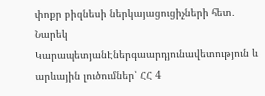փոքր բիզնեսի ներկայացուցիչների հետ․ Նարեկ ԿարապետյանԷներգաարդյունավետություն և արևային լուծումներ՝ ՀՀ 4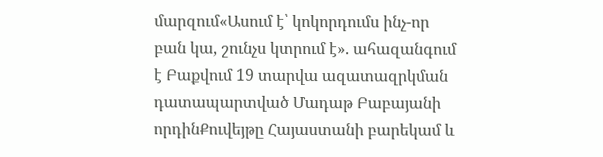մարզում«Ասում է՝ կոկորդումս ինչ-որ բան կա, շունչս կտրում է». ահազանգում է Բաքվում 19 տարվա ազատազրկման դատապարտված Մադաթ Բաբայանի որդինՔուվեյթը Հայաստանի բարեկամ և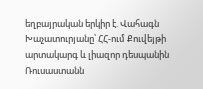եղբայրական երկիր է. Վահագն Խաչատուրյանը՝ ՀՀ-ում Քուվեյթի արտակարգ և լիազոր դեսպանին Ռուսաստանն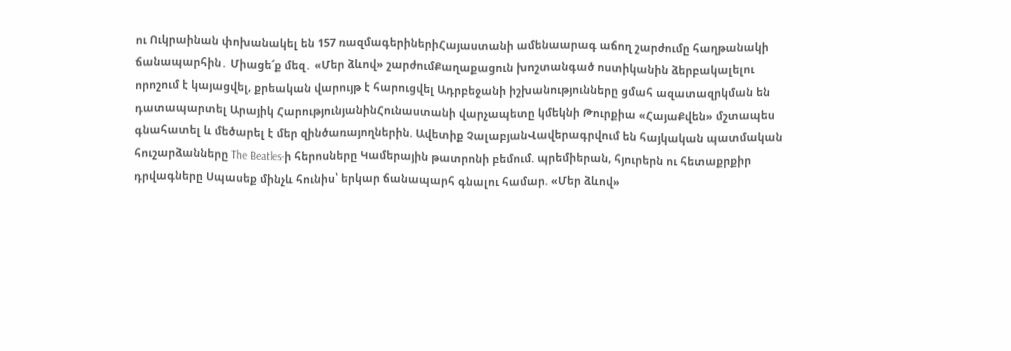ու Ուկրաինան փոխանակել են 157 ռազմագերիներիՀայաստանի ամենաարագ աճող շարժումը հաղթանակի ճանապարհին․ Միացե՜ք մեզ․ «Մեր ձևով» շարժումՔաղաքացուն խnշտանգած ոստիկանին ձերբակալելու որոշում է կայացվել, քրեական վարույթ է հարուցվել Ադրբեջանի իշխանությունները ցմահ ազատազրկման են դատապարտել Արայիկ ՀարությունյանինՀունաստանի վարչապետը կմեկնի Թուրքիա «ՀայաՔվեն» մշտապես գնահատել և մեծարել է մեր զինծառայողներին. Ավետիք ՉալաբյանՎավերագրվում են հայկական պատմական հուշարձանները The Beatles-ի հերոսները Կամերային թատրոնի բեմում. պրեմիերան, հյուրերն ու հետաքրքիր դրվագները Սպասեք մինչև հունիս՝ երկար ճանապարհ գնալու համար. «Մեր ձևով»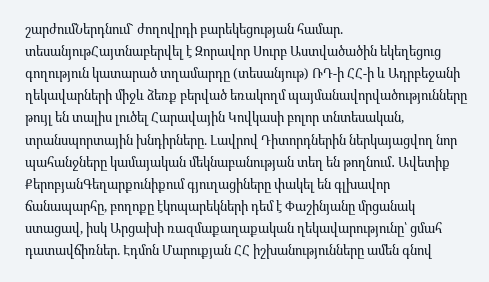շարժումՆերդնում` ժողովրդի բարեկեցության համար. տեսանյութՀայտնաբերվել է Զորավոր Սուրբ Աստվածածին եկեղեցուց գողություն կատարած տղամարդը (տեսանյութ) ՌԴ-ի ՀՀ-ի և Ադրբեջանի ղեկավարների միջև ձեռք բերված եռակողմ պայմանավորվածությունները թույլ են տալիս լուծել Հարավային Կովկասի բոլոր տնտեսական, տրանսպորտային խնդիրները. Լավրով Դիտորդներին ներկայացվող նոր պահանջները կամայական մեկնաբանության տեղ են թողնում․ Ավետիք ՔերոբյանԳեղարքունիքում գյուղացիները փակել են գլխավոր ճանապարհը, բողոքը էկոպարեկների դեմ է Փաշինյանը մրցանակ ստացավ, իսկ Արցախի ռազմաքաղաքական ղեկավարությունը՝ ցմահ դատավճիռներ. Էդմոն Մարուքյան ՀՀ իշխանությունները ամեն գնով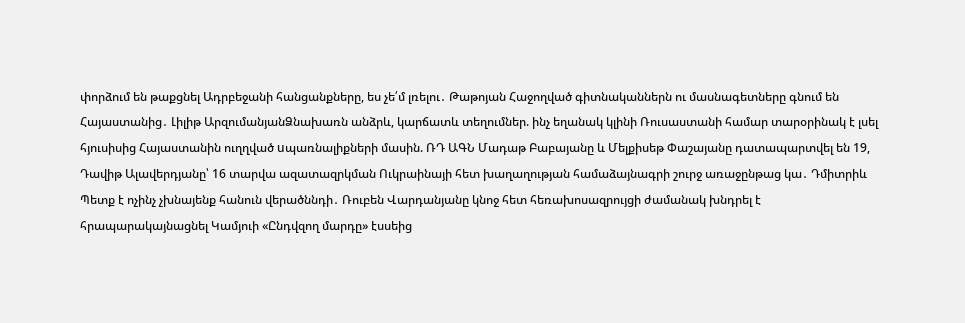փորձում են թաքցնել Ադրբեջանի հանցանքները, ես չե՛մ լռելու․ Թաթոյան Հաջողված գիտնականներն ու մասնագետները գնում են Հայաստանից․ Լիլիթ ԱրզումանյանՁնախառն անձրև, կարճատև տեղումներ. ինչ եղանակ կլինի Ռուսաստանի համար տարօրինակ է լսել հյուսիսից Հայաստանին ուղղված uպառնալիքների մասին. ՌԴ ԱԳՆ Մադաթ Բաբայանը և Մելքիսեթ Փաշայանը դատապարտվել են 19, Դավիթ Ալավերդյանը՝ 16 տարվա ազատազրկման Ուկրաինայի հետ խաղաղության համաձայնագրի շուրջ առաջընթաց կա․ Դմիտրիև Պետք է ոչինչ չխնայենք հանուն վերածննդի․ Ռուբեն Վարդանյանը կնոջ հետ հեռախոսազրույցի ժամանակ խնդրել է հրապարակայնացնել Կամյուի «Ընդվզող մարդը» էսսեից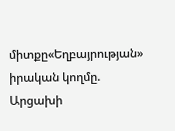միտքը«Եղբայրության» իրական կողմը. Արցախի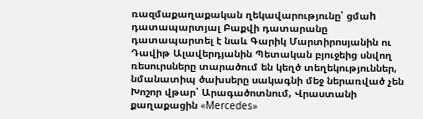ռազմաքաղաքական ղեկավարությունը՝ ցմաh դատապարտյալ Բաքվի դատարանը դատապարտել է նաև Գարիկ Մարտիրոսյանին ու Դավիթ Ալավերդյանին Պետական բյուջեից սնվող ռեսուրսները տարածում են կեղծ տեղեկություններ, նմանատիպ ծախսերը սակագնի մեջ ներառված չեն Խոշոր վթար՝ Արագածոտնում, Վրաստանի քաղաքացին «Mercedes»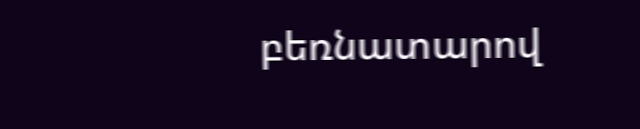բեռնատարով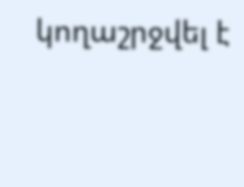կողաշրջվել է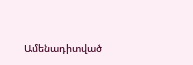Ամենադիտված